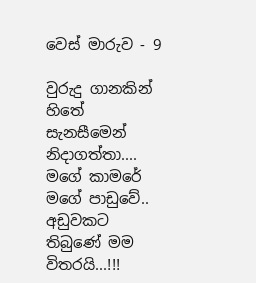වෙස් මාරුව - 9

වුරුදු ගානකින් හිතේ සැනසීමෙන් නිදාගත්තා.... මගේ කාමරේ මගේ පාඩුවේ..
අඩුවකට තිබුණේ මම විතරයි...!!!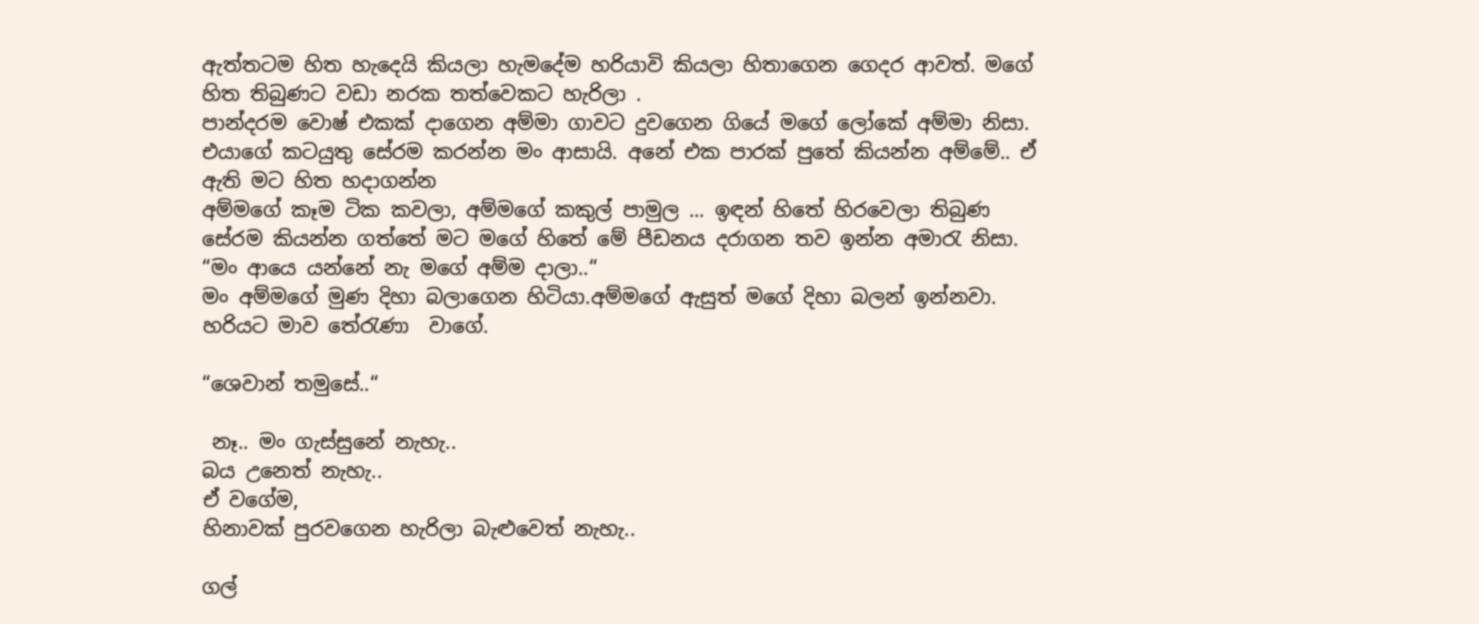ඇත්තටම හිත හැදෙයි කියලා හැමදේම හරියාවි කියලා හිතාගෙන ගෙදර ආවත්. මගේ හිත තිබුණට වඩා නරක තත්වෙකට හැරිලා .
පාන්දරම වොෂ් එකක් දාගෙන අම්මා ගාවට දුවගෙන ගියේ මගේ ලෝකේ අම්මා නිසා. එයාගේ කටයුතු සේරම කරන්න මං ආසායි. අනේ එක පාරක් පුතේ කියන්න අම්මේ.. ඒ ඇති මට හිත හදාගන්න
අම්මගේ කෑම ටික කවලා, අම්මගේ කකුල් පාමුල ... ඉඳන් හිතේ හිරවෙලා තිබුණ සේරම කියන්න ගත්තේ මට මගේ හිතේ මේ පීඩනය දරාගන තව ඉන්න අමාරැ නිසා. “මං ආයෙ යන්නේ නැ මගේ අම්ම දාලා..“
මං අම්මගේ මුණ දිහා බලාගෙන හිටියා.අම්මගේ ඇසුත් මගේ දිහා බලන් ඉන්නවා. හරියට මාව තේරැණා  වාගේ.

“ශෙවාන් තමුසේ..“

 නෑ.. මං ගැස්සුනේ නැහැ..
බය උනෙත් නැහැ..
ඒ වගේම,
හිනාවක් පුරවගෙන හැරිලා බැළුවෙත් නැහැ..

ගල්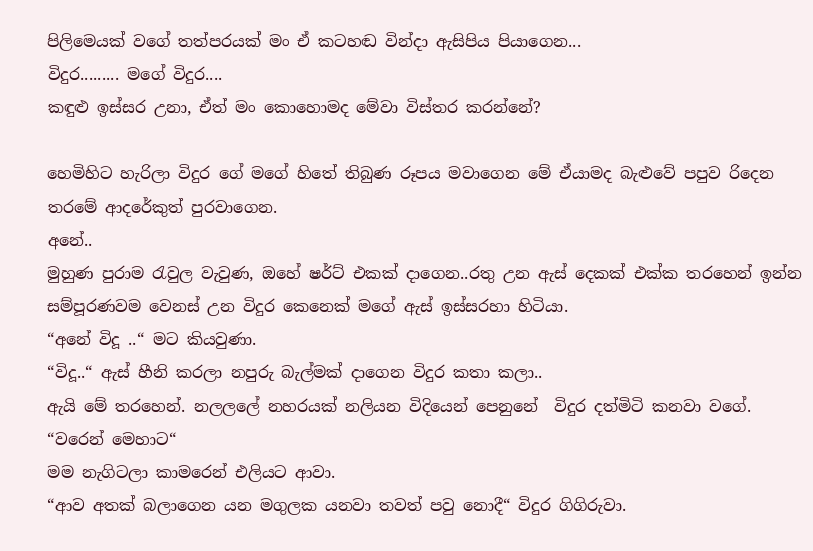පිලිමෙයක් වගේ තත්පරයක් මං ඒ කටහඬ වින්දා ඇසිපිය පියාගෙන...
විදුර......... මගේ විදුර....
කඳුළු ඉස්සර උනා, ඒත් මං කොහොමද මේවා විස්තර කරන්නේ?

හෙමිහිට හැරිලා විදුර ගේ මගේ හිතේ තිබුණ රූපය මවාගෙන මේ ඒයාමද බැළුවේ පපුව රිදෙන තරමේ ආදරේකුත් පුරවාගෙන.
අනේ..
මුහුණ පුරාම රැවුල වැවුණ, ඔහේ ෂර්ට් එකක් දාගෙන..රතු උන ඇස් දෙකක් එක්ක තරහෙන් ඉන්න සම්පූරණවම වෙනස් උන විදුර කෙනෙක් මගේ ඇස් ඉස්සරහා හිටියා.
“අනේ විදූ ..“ මට කියවුණා.
“විදූ..“ ඇස් හීනි කරලා නපුරු බැල්මක් දාගෙන විදුර කතා කලා..
ඇයි මේ තරහෙන්. නලලලේ නහරයක් නලියන විදියෙන් පෙනුනේ  විදුර දත්මිටි කනවා වගේ.
“වරෙන් මෙහාට“
මම නැගිටලා කාමරෙන් එලියට ආවා.
“ආව අතක් බලාගෙන යන මගුලක යනවා තවත් පවු නොදී“ විදුර ගිගිරුවා.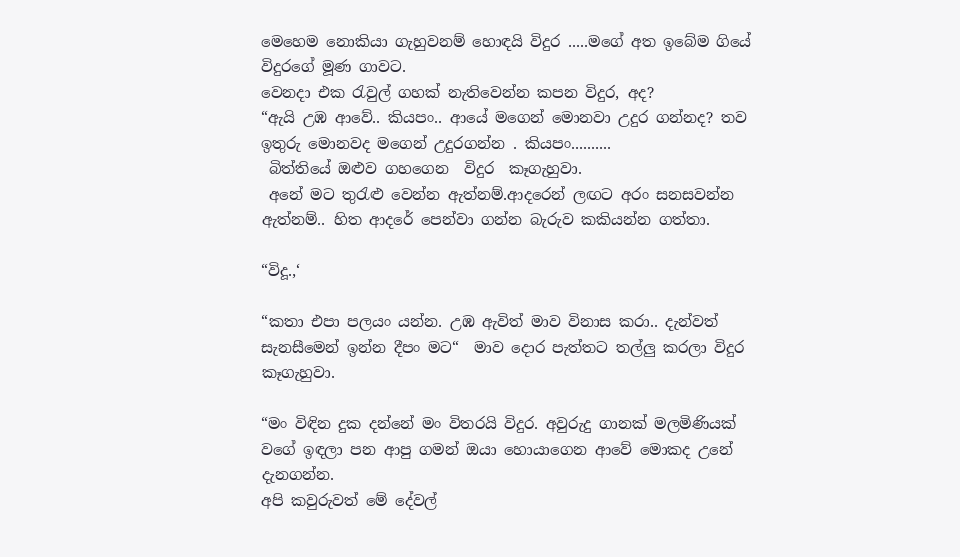මෙහෙම නොකියා ගැහුවනම් හොඳයි විදුර .....මගේ අත ඉබේම ගියේ විදුරගේ මූණ ගාවට.
වෙනදා එක රැවුල් ගහක් නැතිවෙන්න කපන විදුර, අද?
“ඇයි උඹ ආවේ.. කියපං.. ආයේ මගෙන් මොනවා උදුර ගන්නද? තව ඉතුරු මොනවද මගෙන් උදුරගන්න . කියපං..........
 බිත්තියේ ඔළුව ගහගෙන  විදුර  කෑගැහුවා.
 අනේ මට තුරැළු වෙන්න ඇත්නම්.ආදරෙන් ලඟට අරං සනසවන්න ඇත්නම්.. හිත ආදරේ පෙන්වා ගන්න බැරුව කකියන්න ගත්තා.

“විදූ.,‘

“කතා එපා පලයං යන්න. උඹ ඇවිත් මාව විනාස කරා.. දැන්වත් සැනසීමෙන් ඉන්න දීපං මට“  මාව දොර පැත්තට තල්ලු කරලා විදුර කෑගැහුවා.

“මං විඳින දුක දන්නේ මං විතරයි විදුර. අවුරුදු ගානක් මලමිණියක් වගේ ඉඳලා පන ආපු ගමන් ඔයා හොයාගෙන ආවේ මොකද උනේ දැනගන්න.
අපි කවුරුවත් මේ දේවල්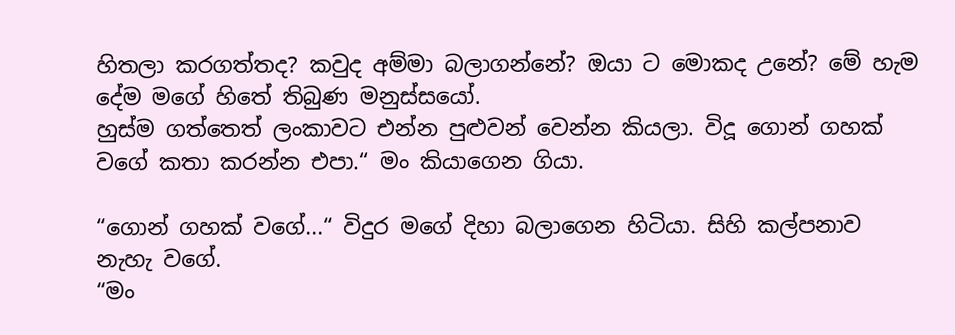හිතලා කරගත්තද? කවුද අම්මා බලාගන්නේ? ඔයා ට මොකද උනේ? මේ හැම දේම මගේ හිතේ තිබුණ මනුස්සයෝ.
හුස්ම ගත්තෙත් ලංකාවට එන්න පුළුවන් වෙන්න කියලා. විදූ ගොන් ගහක් වගේ කතා කරන්න එපා.“ මං කියාගෙන ගියා.

“ගොන් ගහක් වගේ...“ විදුර මගේ දිහා බලාගෙන හිටියා. සිහි කල්පනාව නැහැ වගේ.
“මං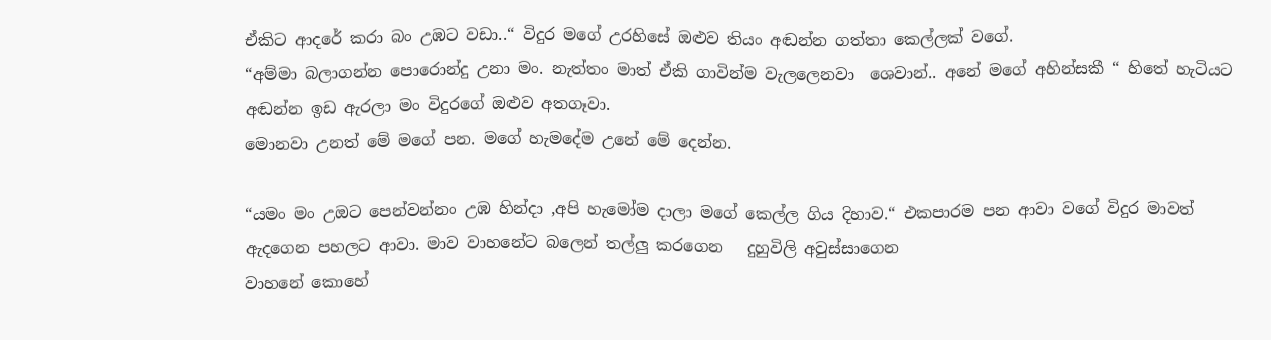ඒකිට ආදරේ කරා බං උඹට වඩා..“ විදුර මගේ උරහිසේ ඔළුව තියං අඬන්න ගත්තා කෙල්ලක් වගේ.
“අම්මා බලාගන්න පොරොන්දු උනා මං. නැත්තං මාත් ඒකි ගාවින්ම වැලලෙනවා  ශෙවාන්.. අනේ මගේ අහින්සකී “ හිතේ හැටියට අඬන්න ඉඩ ඇරලා මං විදුරගේ ඔළුව අතගෑවා.
මොනවා උනත් මේ මගේ පන. මගේ හැමදේම උනේ මේ දෙන්න.

“යමං මං උඔට පෙන්වන්නං උඹ හින්දා ,අපි හැමෝම දාලා මගේ කෙල්ල ගිය දිහාව.“ එකපාරම පන ආවා වගේ විදුර මාවත් ඇදගෙන පහලට ආවා. මාව වාහනේට බලෙන් තල්ලු කරගෙන   දුහුවිලි අවුස්සාගෙන
වාහනේ කොහේ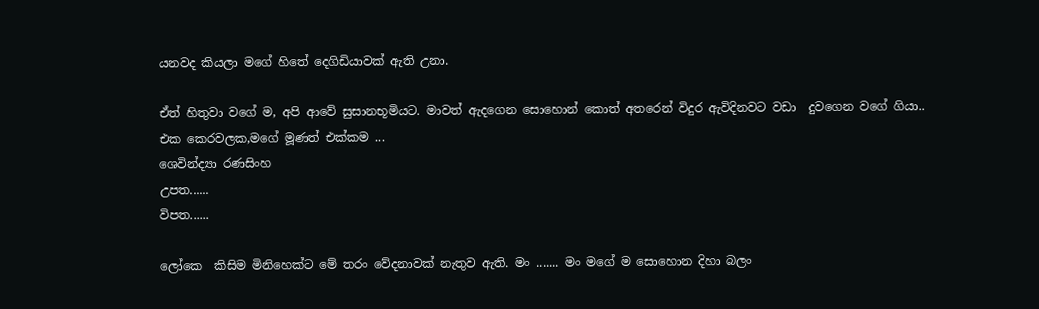යනවද කියලා මගේ හිතේ දෙගිඩියාවක් ඇති උනා.

ඒත් හිතුවා වගේ ම, අපි ආවේ සුසානභූමියට. මාවත් ඇදගෙන සොහොන් කොත් අතරෙන් විදුර ඇවිදිනවට වඩා  දුවගෙන වගේ ගියා..
එක කෙරවලක,මගේ මූණත් එක්කම ...
ශෙවින්ද්‍යා රණසිංහ
උපත......
විපත......

ලෝකෙ  කිසිම මිනිහෙක්ට මේ තරං වේදනාවක් නැතුව ඇති. මං ....... මං මගේ ම සොහොන දිහා බලං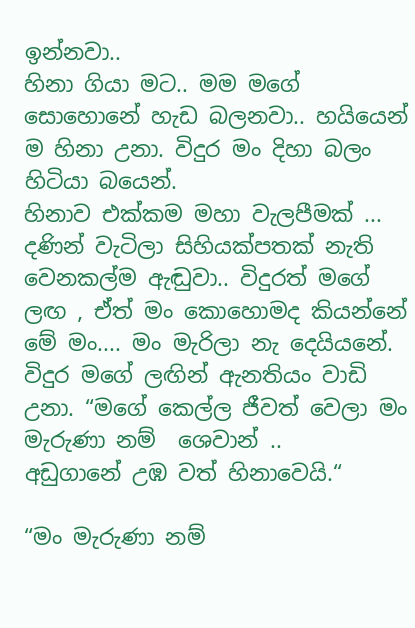ඉන්නවා..
හිනා ගියා මට.. මම මගේ සොහොනේ හැඩ බලනවා.. හයියෙන් ම හිනා උනා. විදුර මං දිහා බලං හිටියා බයෙන්.
හිනාව එක්කම මහා වැලපීමක් ... දණින් වැටිලා සිහියක්පතක් නැති වෙනකල්ම ඇඬුවා.. විදුරත් මගේ ලඟ , ඒත් මං කොහොමද කියන්නේ මේ මං.... මං මැරිලා නැ දෙයියනේ.
විදුර මගේ ලඟින් ඇනතියං වාඩි උනා. “මගේ කෙල්ල ජීවත් වෙලා මං මැරුණා නම්  ශෙවාන් ..
අඩුගානේ උඹ වත් හිනාවෙයි.“

“මං මැරුණා නම්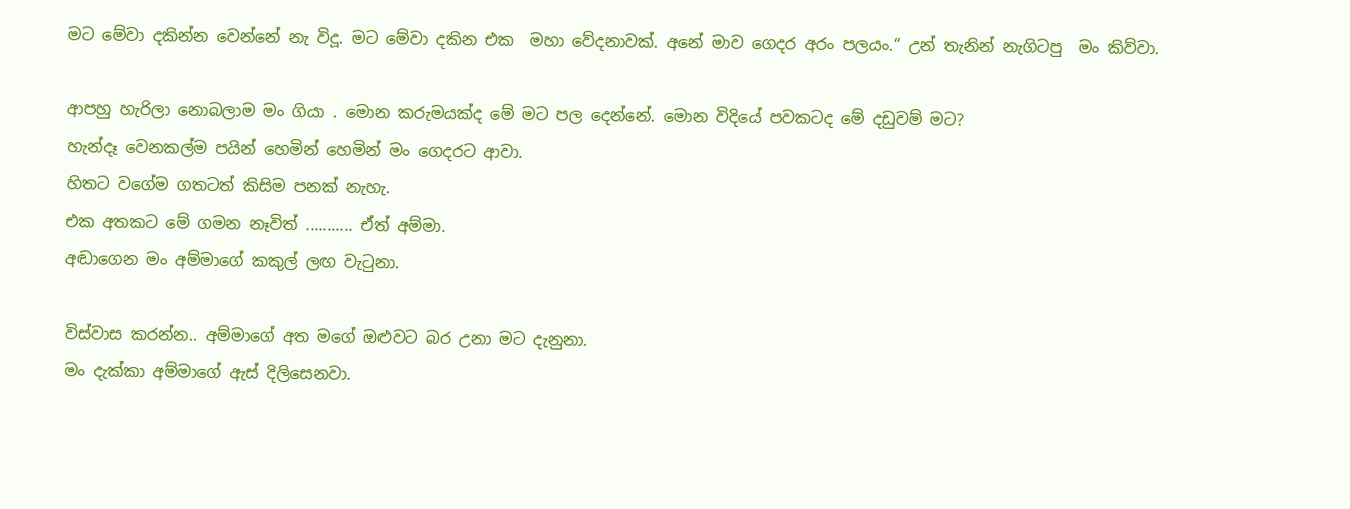මට මේවා දකින්න වෙන්නේ නැ විදූ. මට මේවා දකින එක  මහා වේදනාවක්. අනේ මාව ගෙදර අරං පලයං.“ උන් තැනින් නැගිටපු  මං කිව්වා.

ආපහු හැරිලා නොබලාම මං ගියා . මොන කරුමයක්ද මේ මට පල දෙන්නේ. මොන විදියේ පවකටද මේ දඩුවම් මට?
හැන්දෑ වෙනකල්ම පයින් හෙමින් හෙමින් මං ගෙදරට ආවා.
හිතට වගේම ගතටත් කිසිම පනක් නැහැ.
එක අතකට මේ ගමන නෑවිත් ........... ඒත් අම්මා.
අඬාගෙන මං අම්මාගේ කකුල් ලඟ වැටුනා.

විස්වාස කරන්න.. අම්මාගේ අත මගේ ඔළුවට බර උනා මට දැනුනා.
මං දැක්කා අම්මාගේ ඇස් දිලිසෙනවා.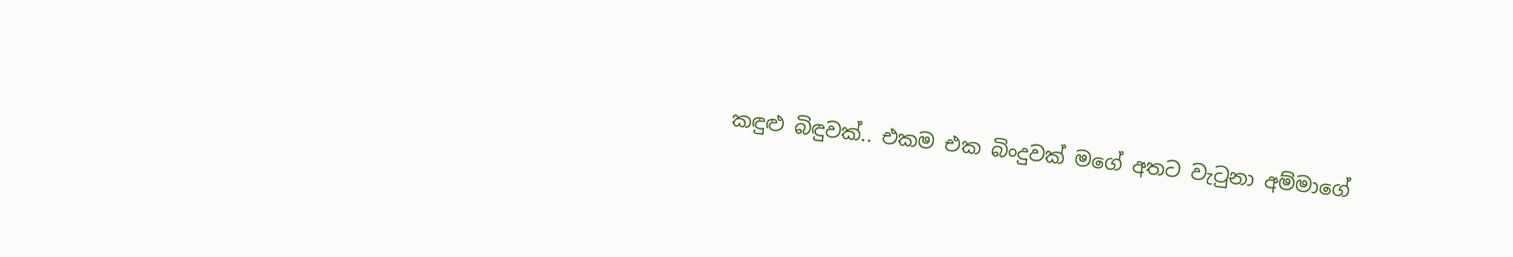කඳුළු බිඳුවක්.. එකම එක බිංදුවක් මගේ අතට වැටුනා අම්මාගේ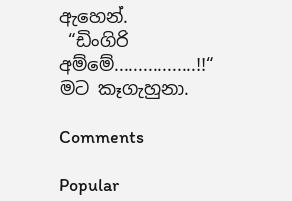ඇහෙන්.
 “ඩිංගිරි අම්මේ.................!!“
මට කෑගැහුනා.

Comments

Popular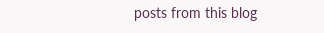posts from this blog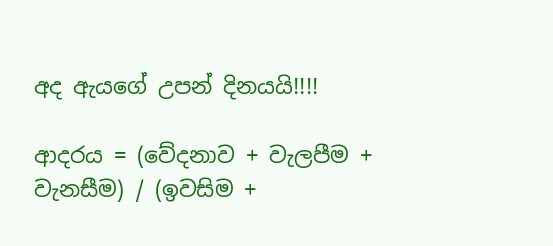අද ඇයගේ උපන් දිනයයි!!!!

ආදරය = (වේදනාව + වැලපීම + වැනසීම) / (ඉවසිම +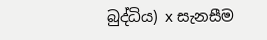බුද්ධිය) x සැනසීම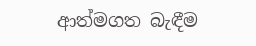ආත්මගත බැඳීම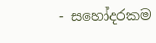- සහෝදරකම